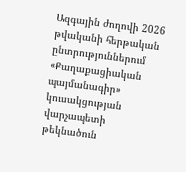Ազգային ժողովի 2026 թվականի հերթական ընտրություններում «Քաղաքացիական պայմանագիր» կուսակցության վարչապետի թեկնածուն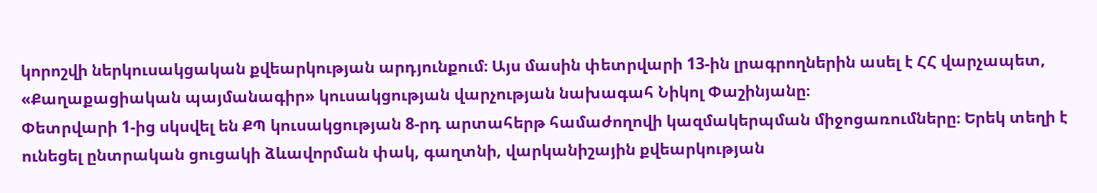կորոշվի ներկուսակցական քվեարկության արդյունքում։ Այս մասին փետրվարի 13-ին լրագրողներին ասել է ՀՀ վարչապետ, «Քաղաքացիական պայմանագիր» կուսակցության վարչության նախագահ Նիկոլ Փաշինյանը։
Փետրվարի 1-ից սկսվել են ՔՊ կուսակցության 8-րդ արտահերթ համաժողովի կազմակերպման միջոցառումները։ Երեկ տեղի է ունեցել ընտրական ցուցակի ձևավորման փակ, գաղտնի, վարկանիշային քվեարկության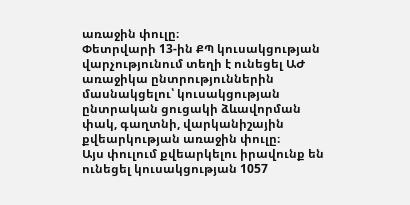առաջին փուլը։
Փետրվարի 13-ին ՔՊ կուսակցության վարչությունում տեղի է ունեցել ԱԺ առաջիկա ընտրություններին մասնակցելու՝ կուսակցության ընտրական ցուցակի ձևավորման փակ, գաղտնի, վարկանիշային քվեարկության առաջին փուլը։
Այս փուլում քվեարկելու իրավունք են ունեցել կուսակցության 1057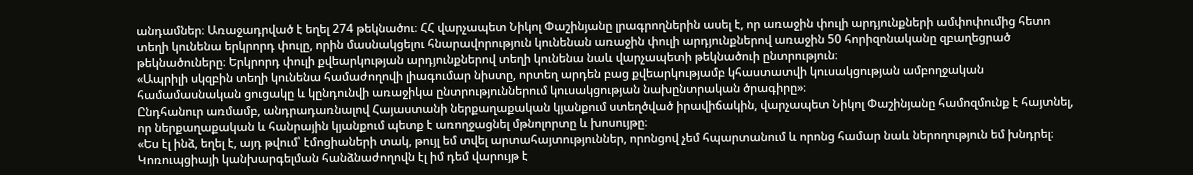անդամներ։ Առաջադրված է եղել 274 թեկնածու։ ՀՀ վարչապետ Նիկոլ Փաշինյանը լրագրողներին ասել է, որ առաջին փուլի արդյունքների ամփոփումից հետո տեղի կունենա երկրորդ փուլը, որին մասնակցելու հնարավորություն կունենան առաջին փուլի արդյունքներով առաջին 50 հորիզոնականը զբաղեցրած թեկնածուները։ Երկրորդ փուլի քվեարկության արդյունքներով տեղի կունենա նաև վարչապետի թեկնածուի ընտրություն։
«Ապրիլի սկզբին տեղի կունենա համաժողովի լիագումար նիստը, որտեղ արդեն բաց քվեարկությամբ կհաստատվի կուսակցության ամբողջական համամասնական ցուցակը և կընդունվի առաջիկա ընտրություններում կուսակցության նախընտրական ծրագիրը»։
Ընդհանուր առմամբ, անդրադառնալով Հայաստանի ներքաղաքական կյանքում ստեղծված իրավիճակին, վարչապետ Նիկոլ Փաշինյանը համոզմունք է հայտնել, որ ներքաղաքական և հանրային կյանքում պետք է առողջացնել մթնոլորտը և խոսույթը։
«Ես էլ ինձ, եղել է, այդ թվում՝ էմոցիաների տակ, թույլ եմ տվել արտահայտություններ, որոնցով չեմ հպարտանում և որոնց համար նաև ներողություն եմ խնդրել։ Կոռուպցիայի կանխարգելման հանձնաժողովն էլ իմ դեմ վարույթ է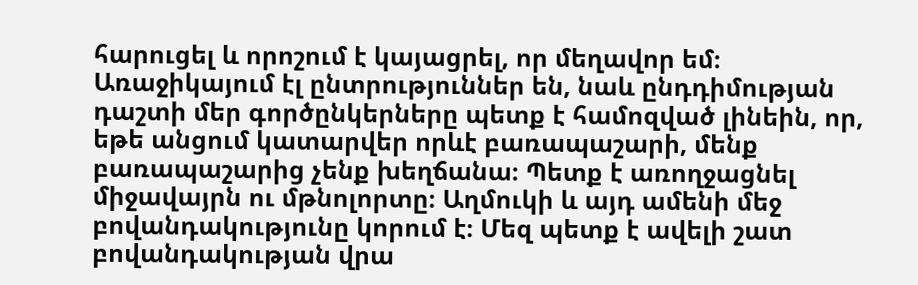հարուցել և որոշում է կայացրել, որ մեղավոր եմ։ Առաջիկայում էլ ընտրություններ են, նաև ընդդիմության դաշտի մեր գործընկերները պետք է համոզված լինեին, որ, եթե անցում կատարվեր որևէ բառապաշարի, մենք բառապաշարից չենք խեղճանա։ Պետք է առողջացնել միջավայրն ու մթնոլորտը։ Աղմուկի և այդ ամենի մեջ բովանդակությունը կորում է։ Մեզ պետք է ավելի շատ բովանդակության վրա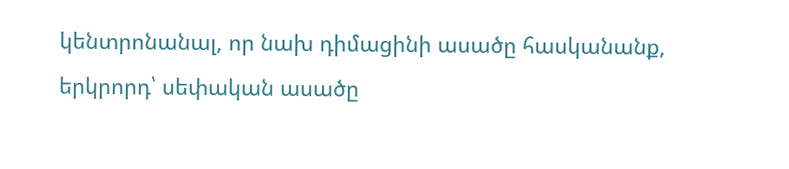կենտրոնանալ, որ նախ դիմացինի ասածը հասկանանք, երկրորդ՝ սեփական ասածը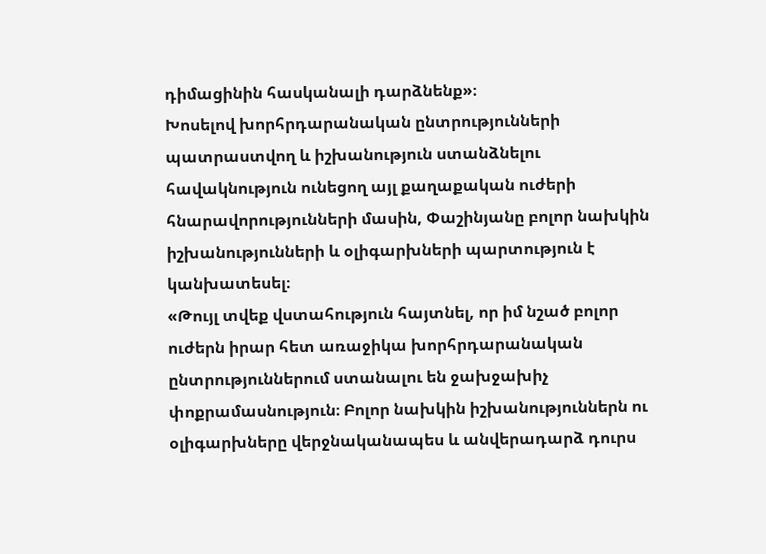դիմացինին հասկանալի դարձնենք»։
Խոսելով խորհրդարանական ընտրությունների պատրաստվող և իշխանություն ստանձնելու հավակնություն ունեցող այլ քաղաքական ուժերի հնարավորությունների մասին, Փաշինյանը բոլոր նախկին իշխանությունների և օլիգարխների պարտություն է կանխատեսել։
«Թույլ տվեք վստահություն հայտնել, որ իմ նշած բոլոր ուժերն իրար հետ առաջիկա խորհրդարանական ընտրություններում ստանալու են ջախջախիչ փոքրամասնություն։ Բոլոր նախկին իշխանություններն ու օլիգարխները վերջնականապես և անվերադարձ դուրս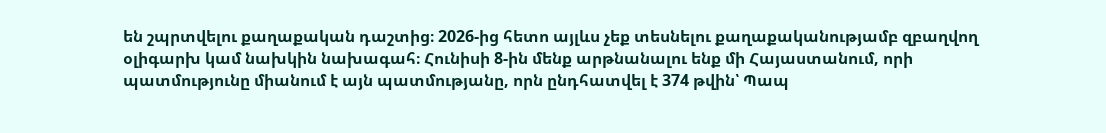են շպրտվելու քաղաքական դաշտից։ 2026-ից հետո այլևս չեք տեսնելու քաղաքականությամբ զբաղվող օլիգարխ կամ նախկին նախագահ։ Հունիսի 8-ին մենք արթնանալու ենք մի Հայաստանում, որի պատմությունը միանում է այն պատմությանը, որն ընդհատվել է 374 թվին՝ Պապ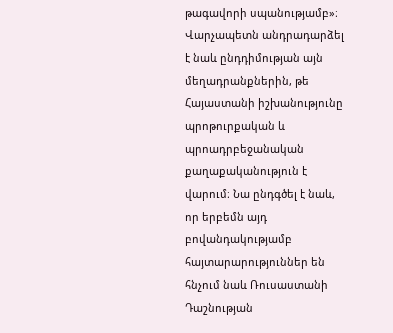թագավորի սպանությամբ»։
Վարչապետն անդրադարձել է նաև ընդդիմության այն մեղադրանքներին, թե Հայաստանի իշխանությունը պրոթուրքական և պրոադրբեջանական քաղաքականություն է վարում։ Նա ընդգծել է նաև, որ երբեմն այդ բովանդակությամբ հայտարարություններ են հնչում նաև Ռուսաստանի Դաշնության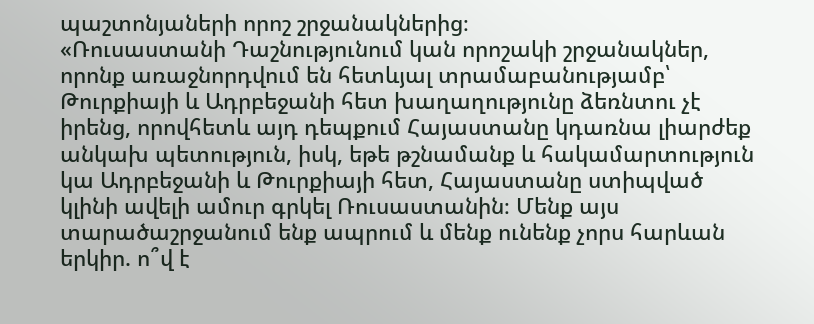պաշտոնյաների որոշ շրջանակներից։
«Ռուսաստանի Դաշնությունում կան որոշակի շրջանակներ, որոնք առաջնորդվում են հետևյալ տրամաբանությամբ՝ Թուրքիայի և Ադրբեջանի հետ խաղաղությունը ձեռնտու չէ իրենց, որովհետև այդ դեպքում Հայաստանը կդառնա լիարժեք անկախ պետություն, իսկ, եթե թշնամանք և հակամարտություն կա Ադրբեջանի և Թուրքիայի հետ, Հայաստանը ստիպված կլինի ավելի ամուր գրկել Ռուսաստանին։ Մենք այս տարածաշրջանում ենք ապրում և մենք ունենք չորս հարևան երկիր. ո՞վ է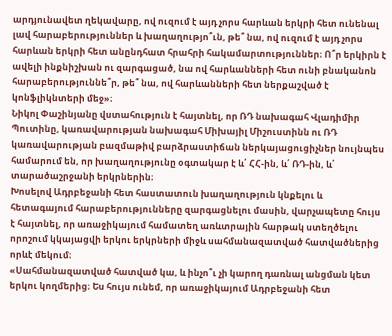արդյունավետ ղեկավարը, ով ուզում է այդ չորս հարևան երկրի հետ ունենալ լավ հարաբերություններ և խաղաղությո՞ւն, թե՞ նա, ով ուզում է այդ չորս հարևան երկրի հետ անընդհատ հրահրի հակամարտություններ։ Ո՞ր երկիրն է ավելի ինքնիշխան ու զարգացած, նա ով հարևանների հետ ունի բնականոն հարաբերություննե՞ր, թե՞ նա, ով հարևանների հետ ներքաշված է կոնֆլիկնտերի մեջ»։
Նիկոլ Փաշինյանը վստահություն է հայտնել, որ ՌԴ նախագահ Վլադիմիր Պուտինը, կառավարության նախագահ Միխայիլ Միշուստինն ու ՌԴ կառավարության բազմաթիվ բարձրաստիճան ներկայացուցիչներ նույնպես համարում են, որ խաղաղությունը օգտակար է և՛ ՀՀ-ին, և՛ ՌԴ-ին, և՛ տարածաշրջանի երկրներին։
Խոսելով Ադրբեջանի հետ հաստատուն խաղաղություն կնքելու և հետագայում հարաբերությունները զարգացնելու մասին, վարչապետը հույս է հայտնել, որ առաջիկայում համատեղ առևտրային հարթակ ստեղծելու որոշում կկայացվի երկու երկրների միջև սահմանազատված հատվածներից որևէ մեկում։
«Սահմանազատված հատված կա, և ինչո՞ւ չի կարող դառնալ անցման կետ երկու կողմերից։ Ես հույս ունեմ, որ առաջիկայում Ադրբեջանի հետ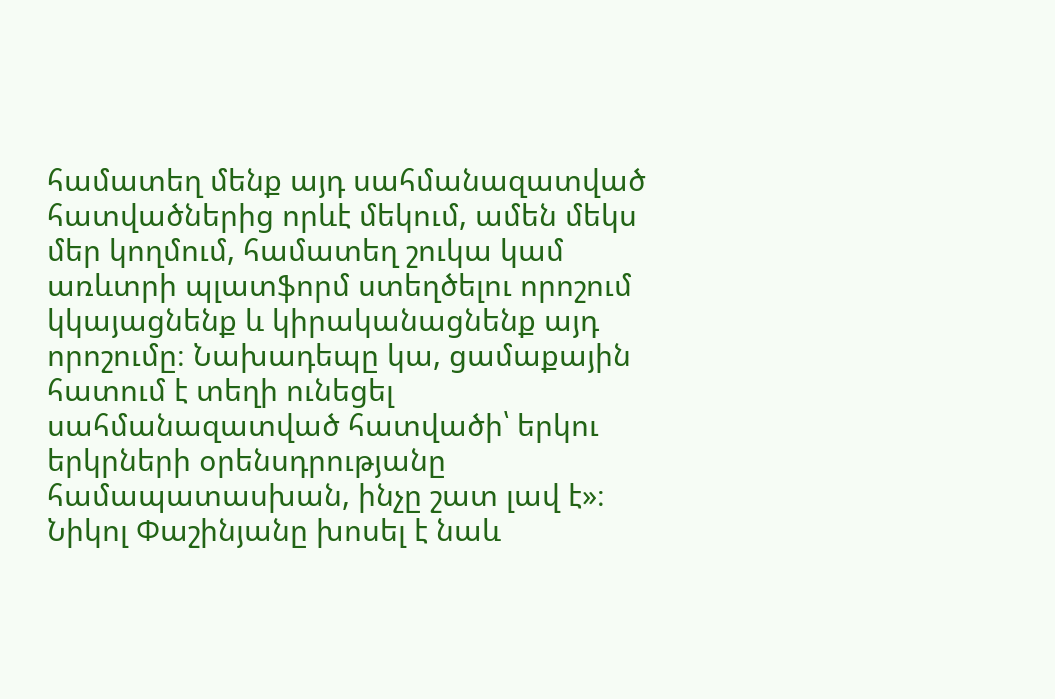համատեղ մենք այդ սահմանազատված հատվածներից որևէ մեկում, ամեն մեկս մեր կողմում, համատեղ շուկա կամ առևտրի պլատֆորմ ստեղծելու որոշում կկայացնենք և կիրականացնենք այդ որոշումը։ Նախադեպը կա, ցամաքային հատում է տեղի ունեցել սահմանազատված հատվածի՝ երկու երկրների օրենսդրությանը համապատասխան, ինչը շատ լավ է»։
Նիկոլ Փաշինյանը խոսել է նաև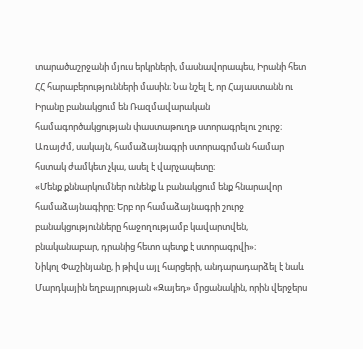տարածաշրջանի մյուս երկրների, մասնավորապես, Իրանի հետ ՀՀ հարաբերությունների մասին։ Նա նշել է, որ Հայաստանն ու Իրանը բանակցում են Ռազմավարական համագործակցության փաստաթուղթ ստորագրելու շուրջ։ Առայժմ, սակայն, համաձայնագրի ստորագրման համար հստակ ժամկետ չկա, ասել է վարչապետը։
«Մենք քննարկումներ ունենք և բանակցում ենք հնարավոր համաձայնագիրը։ Երբ որ համաձայնագրի շուրջ բանակցությունները հաջողությամբ կավարտվեն, բնականաբար, դրանից հետո պետք է ստորագրվի»։
Նիկոլ Փաշինյանը, ի թիվս այլ հարցերի, անդարադարձել է նաև Մարդկային եղբայրության «Զայեդ» մրցանակին, որին վերջերս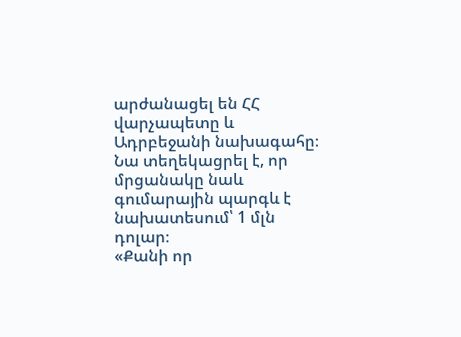արժանացել են ՀՀ վարչապետը և Ադրբեջանի նախագահը։ Նա տեղեկացրել է, որ մրցանակը նաև գումարային պարգև է նախատեսում՝ 1 մլն դոլար։
«Քանի որ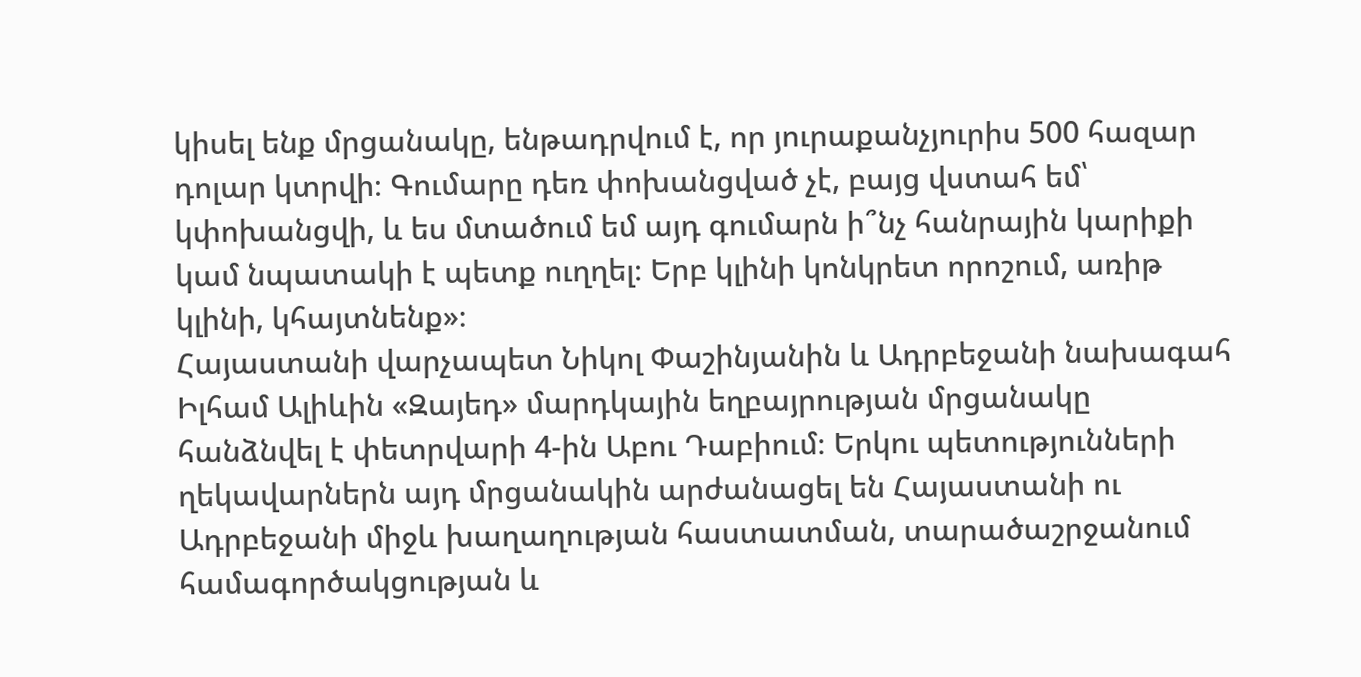կիսել ենք մրցանակը, ենթադրվում է, որ յուրաքանչյուրիս 500 հազար դոլար կտրվի։ Գումարը դեռ փոխանցված չէ, բայց վստահ եմ՝ կփոխանցվի, և ես մտածում եմ այդ գումարն ի՞նչ հանրային կարիքի կամ նպատակի է պետք ուղղել։ Երբ կլինի կոնկրետ որոշում, առիթ կլինի, կհայտնենք»։
Հայաստանի վարչապետ Նիկոլ Փաշինյանին և Ադրբեջանի նախագահ Իլհամ Ալիևին «Զայեդ» մարդկային եղբայրության մրցանակը հանձնվել է փետրվարի 4-ին Աբու Դաբիում։ Երկու պետությունների ղեկավարներն այդ մրցանակին արժանացել են Հայաստանի ու Ադրբեջանի միջև խաղաղության հաստատման, տարածաշրջանում համագործակցության և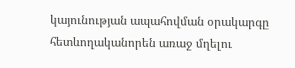կայունության ապահովման օրակարգը հետևողականորեն առաջ մղելու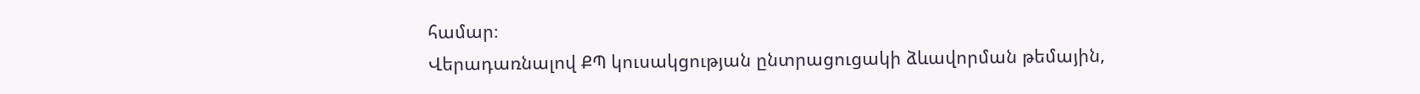համար։
Վերադառնալով ՔՊ կուսակցության ընտրացուցակի ձևավորման թեմային,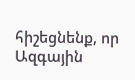հիշեցնենք, որ Ազգային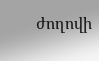ժողովի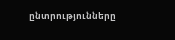ընտրությունները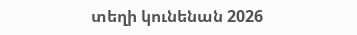տեղի կունենան 2026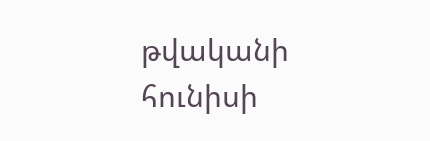թվականի հունիսի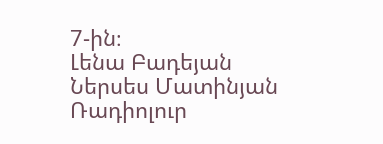7-ին։
Լենա Բադեյան
Ներսես Մատինյան
Ռադիոլուր